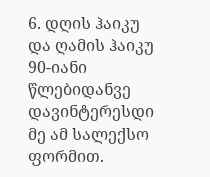6. დღის ჰაიკუ და ღამის ჰაიკუ
90-იანი წლებიდანვე დავინტერესდი მე ამ სალექსო ფორმით.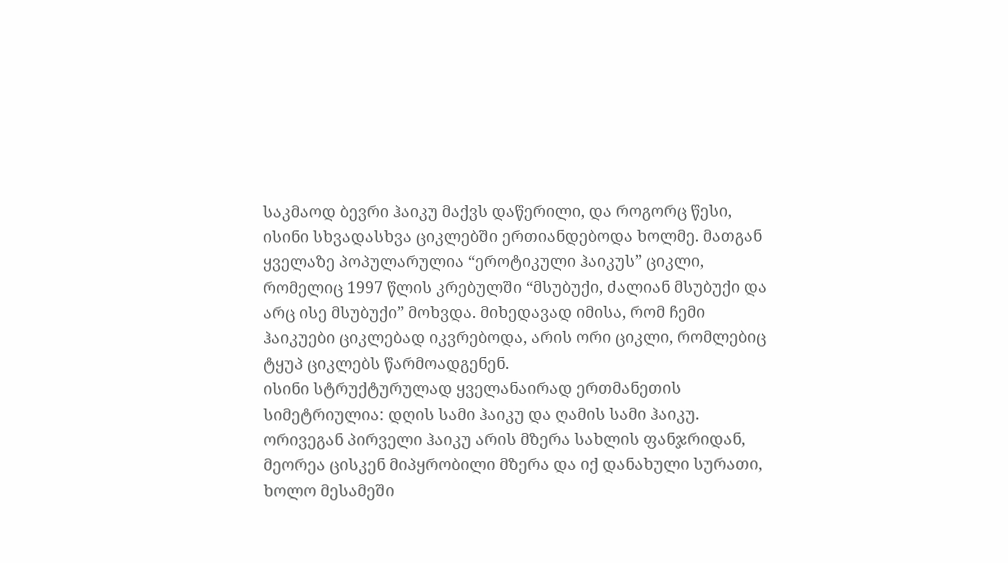საკმაოდ ბევრი ჰაიკუ მაქვს დაწერილი, და როგორც წესი, ისინი სხვადასხვა ციკლებში ერთიანდებოდა ხოლმე. მათგან ყველაზე პოპულარულია “ეროტიკული ჰაიკუს” ციკლი, რომელიც 1997 წლის კრებულში “მსუბუქი, ძალიან მსუბუქი და არც ისე მსუბუქი” მოხვდა. მიხედავად იმისა, რომ ჩემი ჰაიკუები ციკლებად იკვრებოდა, არის ორი ციკლი, რომლებიც ტყუპ ციკლებს წარმოადგენენ.
ისინი სტრუქტურულად ყველანაირად ერთმანეთის სიმეტრიულია: დღის სამი ჰაიკუ და ღამის სამი ჰაიკუ. ორივეგან პირველი ჰაიკუ არის მზერა სახლის ფანჯრიდან, მეორეა ცისკენ მიპყრობილი მზერა და იქ დანახული სურათი, ხოლო მესამეში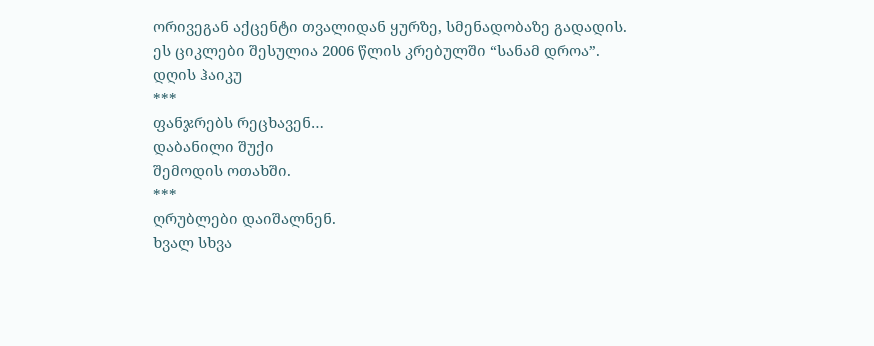ორივეგან აქცენტი თვალიდან ყურზე, სმენადობაზე გადადის.
ეს ციკლები შესულია 2006 წლის კრებულში “სანამ დროა”.
დღის ჰაიკუ
***
ფანჯრებს რეცხავენ…
დაბანილი შუქი
შემოდის ოთახში.
***
ღრუბლები დაიშალნენ.
ხვალ სხვა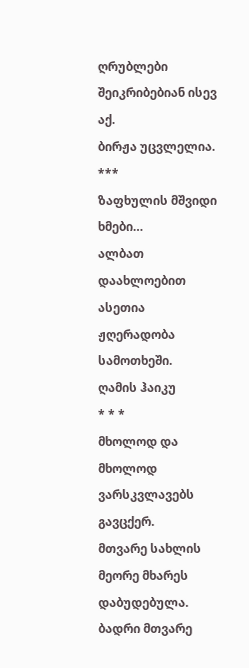ღრუბლები შეიკრიბებიან ისევ აქ.
ბირჟა უცვლელია.
***
ზაფხულის მშვიდი ხმები…
ალბათ დაახლოებით ასეთია
ჟღერადობა სამოთხეში.
ღამის ჰაიკუ
* * *
მხოლოდ და მხოლოდ ვარსკვლავებს გავცქერ.
მთვარე სახლის
მეორე მხარეს დაბუდებულა.
ბადრი მთვარე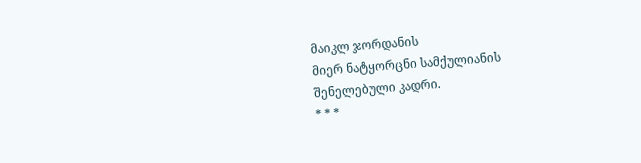მაიკლ ჯორდანის
მიერ ნატყორცნი სამქულიანის
შენელებული კადრი.
* * *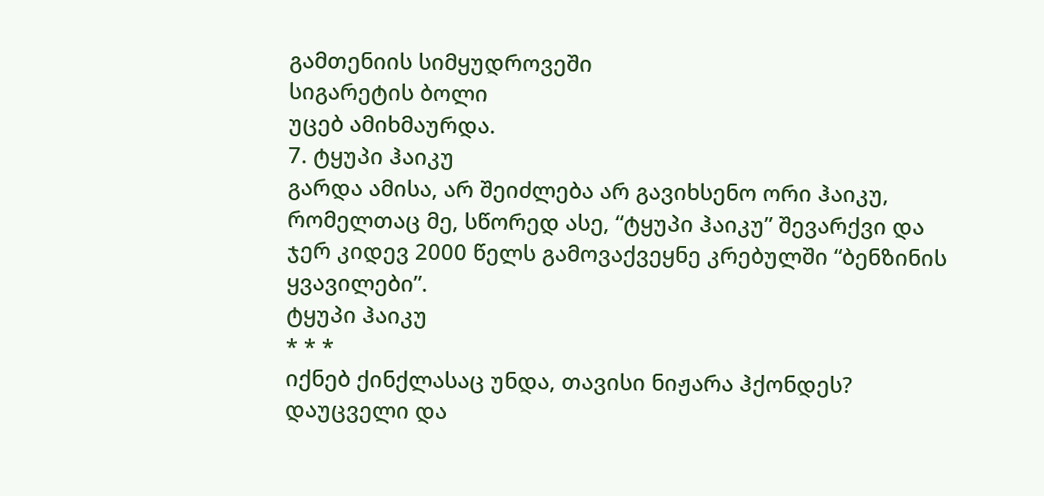გამთენიის სიმყუდროვეში
სიგარეტის ბოლი
უცებ ამიხმაურდა.
7. ტყუპი ჰაიკუ
გარდა ამისა, არ შეიძლება არ გავიხსენო ორი ჰაიკუ, რომელთაც მე, სწორედ ასე, “ტყუპი ჰაიკუ” შევარქვი და ჯერ კიდევ 2000 წელს გამოვაქვეყნე კრებულში “ბენზინის ყვავილები”.
ტყუპი ჰაიკუ
* * *
იქნებ ქინქლასაც უნდა, თავისი ნიჟარა ჰქონდეს?
დაუცველი და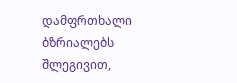დამფრთხალი ბზრიალებს შლეგივით,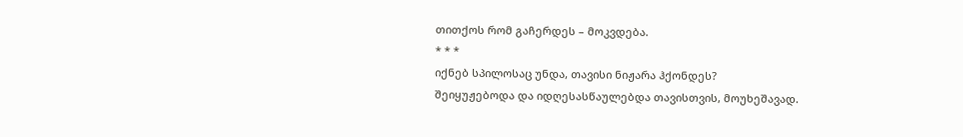თითქოს რომ გაჩერდეს – მოკვდება.
* * *
იქნებ სპილოსაც უნდა, თავისი ნიჟარა ჰქონდეს?
შეიყუჟებოდა და იდღესასწაულებდა თავისთვის, მოუხეშავად.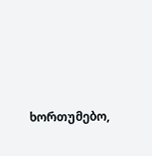ხორთუმებო,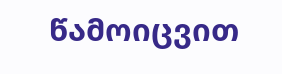წამოიცვით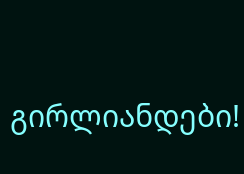გირლიანდები!